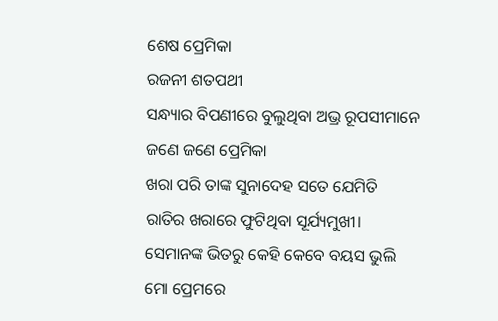ଶେଷ ପ୍ରେମିକା
ରଜନୀ ଶତପଥୀ
ସନ୍ଧ୍ୟାର ବିପଣୀରେ ବୁଲୁଥିବା ଅଭ୍ର ରୂପସୀମାନେ
ଜଣେ ଜଣେ ପ୍ରେମିକା
ଖରା ପରି ତାଙ୍କ ସୁନାଦେହ ସତେ ଯେମିତି
ରାତିର ଖରାରେ ଫୁଟିଥିବା ସୂର୍ଯ୍ୟମୁଖୀ।
ସେମାନଙ୍କ ଭିତରୁ କେହି କେବେ ବୟସ ଭୁଲି
ମୋ ପ୍ରେମରେ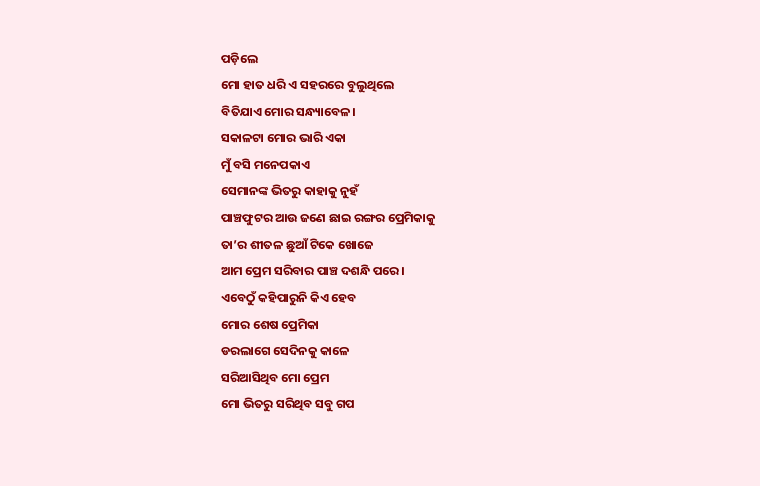ପଡ଼ିଲେ
ମୋ ହାତ ଧରି ଏ ସହରରେ ବୁଲୁଥିଲେ
ବିତିଯାଏ ମୋର ସନ୍ଧ୍ୟାବେଳ।
ସକାଳଟା ମୋର ଭାରି ଏକା
ମୁଁ ବସି ମନେପକାଏ
ସେମାନଙ୍କ ଭିତରୁ କାହାକୁ ନୁହଁ
ପାଞ୍ଚଫୁଟର ଆଉ ଜଣେ ଛାଇ ରଙ୍ଗର ପ୍ରେମିକାକୁ
ତା’ର ଶୀତଳ ଛୁଆଁ ଟିକେ ଖୋଜେ
ଆମ ପ୍ରେମ ସରିବାର ପାଞ୍ଚ ଦଶନ୍ଧି ପରେ।
ଏବେଠୁଁ କହିପାରୁନି କିଏ ହେବ
ମୋର ଶେଷ ପ୍ରେମିକା
ଡରଲାଗେ ସେଦିନକୁ କାଳେ
ସରିଆସିଥିବ ମୋ ପ୍ରେମ
ମୋ ଭିତରୁ ସରିଥିବ ସବୁ ଗପ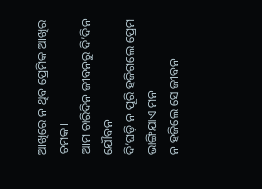ଆଖିରେ ନ ଥିବ ପ୍ରେମିକ ଆଖିର ଚମକ।
ଆମ ଚାରିଦିନ ଜୀବନରୁ ଦି’ଦିନ ଯୌବନ
ଦି’ଘଡ଼ି ନ ପୂରି ହଜିଗଲେ ପ୍ରେମ
ଭାଙ୍ଗିଯାଏ ମନ
ନ ହଜିଲେ ସେ ଜୀବନ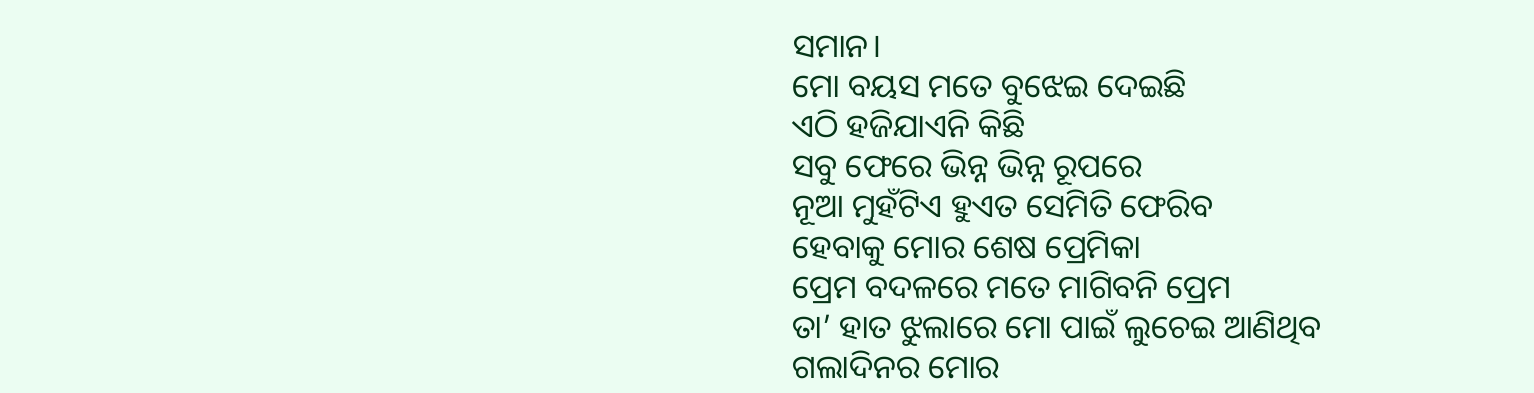ସମାନ।
ମୋ ବୟସ ମତେ ବୁଝେଇ ଦେଇଛି
ଏଠି ହଜିଯାଏନି କିଛି
ସବୁ ଫେରେ ଭିନ୍ନ ଭିନ୍ନ ରୂପରେ
ନୂଆ ମୁହଁଟିଏ ହୁଏତ ସେମିତି ଫେରିବ
ହେବାକୁ ମୋର ଶେଷ ପ୍ରେମିକା
ପ୍ରେମ ବଦଳରେ ମତେ ମାଗିବନି ପ୍ରେମ
ତା’ ହାତ ଝୁଲାରେ ମୋ ପାଇଁ ଲୁଚେଇ ଆଣିଥିବ
ଗଲାଦିନର ମୋର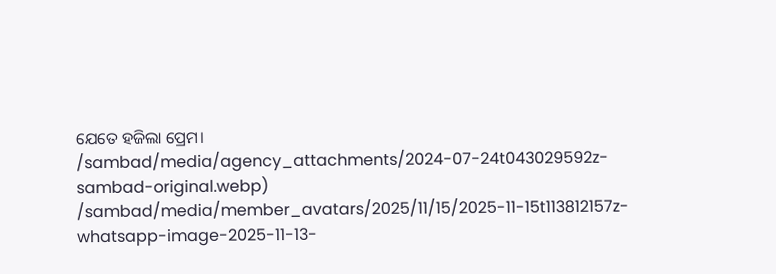ଯେତେ ହଜିଲା ପ୍ରେମ।
/sambad/media/agency_attachments/2024-07-24t043029592z-sambad-original.webp)
/sambad/media/member_avatars/2025/11/15/2025-11-15t113812157z-whatsapp-image-2025-11-13-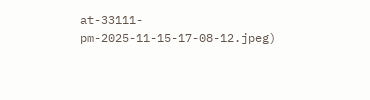at-33111-pm-2025-11-15-17-08-12.jpeg)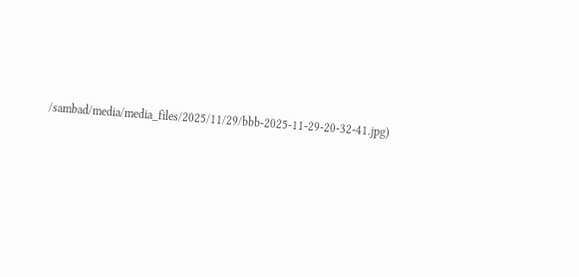/sambad/media/media_files/2025/11/29/bbb-2025-11-29-20-32-41.jpg)